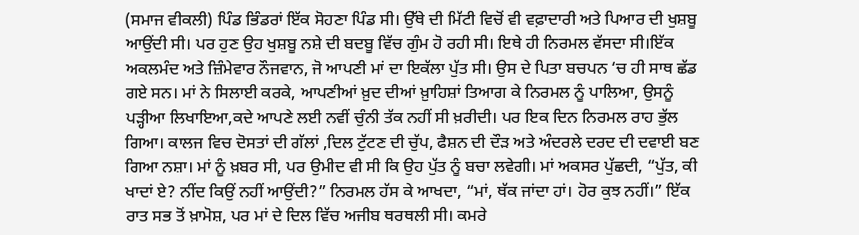(ਸਮਾਜ ਵੀਕਲੀ) ਪਿੰਡ ਭਿੰਡਰਾਂ ਇੱਕ ਸੋਹਣਾ ਪਿੰਡ ਸੀ। ਉੱਥੇ ਦੀ ਮਿੱਟੀ ਵਿਚੋਂ ਵੀ ਵਫ਼ਾਦਾਰੀ ਅਤੇ ਪਿਆਰ ਦੀ ਖੁਸ਼ਬੂ ਆਉਂਦੀ ਸੀ। ਪਰ ਹੁਣ ਉਹ ਖੁਸ਼ਬੂ ਨਸ਼ੇ ਦੀ ਬਦਬੂ ਵਿੱਚ ਗੁੰਮ ਹੋ ਰਹੀ ਸੀ। ਇਥੇ ਹੀ ਨਿਰਮਲ ਵੱਸਦਾ ਸੀ।ਇੱਕ ਅਕਲਮੰਦ ਅਤੇ ਜ਼ਿੰਮੇਵਾਰ ਨੌਜਵਾਨ, ਜੋ ਆਪਣੀ ਮਾਂ ਦਾ ਇਕੱਲਾ ਪੁੱਤ ਸੀ। ਉਸ ਦੇ ਪਿਤਾ ਬਚਪਨ ‘ਚ ਹੀ ਸਾਥ ਛੱਡ ਗਏ ਸਨ। ਮਾਂ ਨੇ ਸਿਲਾਈ ਕਰਕੇ, ਆਪਣੀਆਂ ਖ਼ੁਦ ਦੀਆਂ ਖ਼ੁਾਹਿਸ਼ਾਂ ਤਿਆਗ ਕੇ ਨਿਰਮਲ ਨੂੰ ਪਾਲਿਆ, ਉਸਨੂੰ ਪੜ੍ਹੀਆ ਲਿਖਾਇਆ,ਕਦੇ ਆਪਣੇ ਲਈ ਨਵੀਂ ਚੁੰਨੀ ਤੱਕ ਨਹੀਂ ਸੀ ਖ਼ਰੀਦੀ। ਪਰ ਇਕ ਦਿਨ ਨਿਰਮਲ ਰਾਹ ਭੁੱਲ ਗਿਆ। ਕਾਲਜ ਵਿਚ ਦੋਸਤਾਂ ਦੀ ਗੱਲਾਂ ,ਦਿਲ ਟੁੱਟਣ ਦੀ ਚੁੱਪ, ਫੈਸ਼ਨ ਦੀ ਦੌੜ ਅਤੇ ਅੰਦਰਲੇ ਦਰਦ ਦੀ ਦਵਾਈ ਬਣ ਗਿਆ ਨਸ਼ਾ। ਮਾਂ ਨੂੰ ਖ਼ਬਰ ਸੀ, ਪਰ ਉਮੀਦ ਵੀ ਸੀ ਕਿ ਉਹ ਪੁੱਤ ਨੂੰ ਬਚਾ ਲਵੇਗੀ। ਮਾਂ ਅਕਸਰ ਪੁੱਛਦੀ, “ਪੁੱਤ, ਕੀ ਖਾਦਾਂ ਏ? ਨੀਂਦ ਕਿਉਂ ਨਹੀਂ ਆਉਂਦੀ?” ਨਿਰਮਲ ਹੱਸ ਕੇ ਆਖਦਾ, “ਮਾਂ, ਥੱਕ ਜਾਂਦਾ ਹਾਂ। ਹੋਰ ਕੁਝ ਨਹੀਂ।” ਇੱਕ ਰਾਤ ਸਭ ਤੋਂ ਖ਼ਾਮੋਸ਼, ਪਰ ਮਾਂ ਦੇ ਦਿਲ ਵਿੱਚ ਅਜੀਬ ਥਰਥਲੀ ਸੀ। ਕਮਰੇ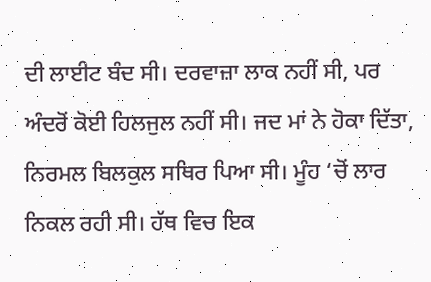ਦੀ ਲਾਈਟ ਬੰਦ ਸੀ। ਦਰਵਾਜ਼ਾ ਲਾਕ ਨਹੀਂ ਸੀ, ਪਰ ਅੰਦਰੋਂ ਕੋਈ ਹਿਲਜੁਲ ਨਹੀਂ ਸੀ। ਜਦ ਮਾਂ ਨੇ ਹੋਕਾ ਦਿੱਤਾ, ਨਿਰਮਲ ਬਿਲਕੁਲ ਸਥਿਰ ਪਿਆ ਸੀ। ਮੂੰਹ ‘ਚੋਂ ਲਾਰ ਨਿਕਲ ਰਹੀ ਸੀ। ਹੱਥ ਵਿਚ ਇਕ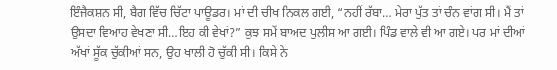ਇੰਜੈਕਸ਼ਨ ਸੀ, ਬੈਗ ਵਿੱਚ ਚਿੱਟਾ ਪਾਊਡਰ। ਮਾਂ ਦੀ ਚੀਖ ਨਿਕਲ ਗਈ, “ਨਹੀਂ ਰੱਬਾ… ਮੇਰਾ ਪੁੱਤ ਤਾਂ ਚੰਨ ਵਾਂਗ ਸੀ। ਮੈਂ ਤਾਂ ਉਸਦਾ ਵਿਆਹ ਵੇਖਣਾ ਸੀ…ਇਹ ਕੀ ਵੇਖਾਂ?” ਕੁਝ ਸਮੇਂ ਬਾਅਦ ਪੁਲੀਸ ਆ ਗਈ। ਪਿੰਡ ਵਾਲੇ ਵੀ ਆ ਗਏ। ਪਰ ਮਾਂ ਦੀਆਂ ਅੱਖਾਂ ਸੂੱਕ ਚੁੱਕੀਆਂ ਸਨ, ਉਹ ਖਾਲੀ ਹੋ ਚੁੱਕੀ ਸੀ। ਕਿਸੇ ਨੇ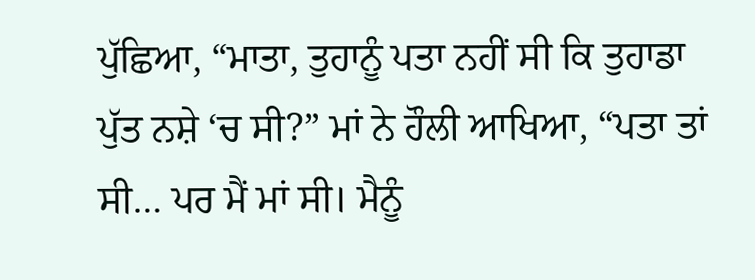ਪੁੱਛਿਆ, “ਮਾਤਾ, ਤੁਹਾਨੂੰ ਪਤਾ ਨਹੀਂ ਸੀ ਕਿ ਤੁਹਾਡਾ ਪੁੱਤ ਨਸ਼ੇ ‘ਚ ਸੀ?” ਮਾਂ ਨੇ ਹੌਲੀ ਆਖਿਆ, “ਪਤਾ ਤਾਂ ਸੀ… ਪਰ ਮੈਂ ਮਾਂ ਸੀ। ਮੈਨੂੰ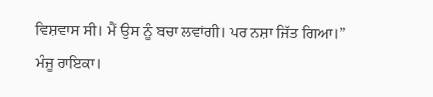ਵਿਸ਼ਵਾਸ ਸੀ। ਮੈਂ ਉਸ ਨੂੰ ਬਚਾ ਲਵਾਂਗੀ। ਪਰ ਨਸ਼ਾ ਜਿੱਤ ਗਿਆ।”
ਮੰਜੂ ਰਾਇਕਾ।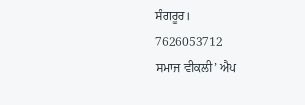ਸੰਗਰੂਰ।
7626053712
ਸਮਾਜ ਵੀਕਲੀ’ ਐਪ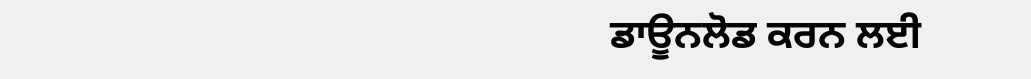ਡਾਊਨਲੋਡ ਕਰਨ ਲਈ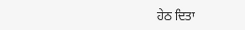ਹੇਠ ਦਿਤਾ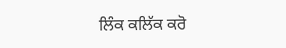ਲਿੰਕ ਕਲਿੱਕ ਕਰੋ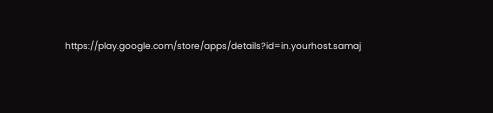https://play.google.com/store/apps/details?id=in.yourhost.samaj